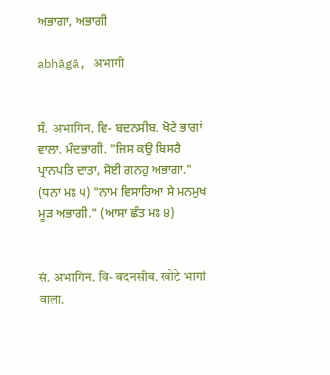ਅਭਾਗਾ, ਅਭਾਗੀ

abhāgā, अभागी


ਸੰ. अभागिन. ਵਿ- ਬਦਨਸੀਬ. ਖੋਟੇ ਭਾਗਾਂ ਵਾਲਾ. ਮੰਦਭਾਗੀ. "ਜਿਸ ਕਉ ਬਿਸਰੈ ਪ੍ਰਾਨਪਤਿ ਦਾਤਾ, ਸੋਈ ਗਨਹੁ ਅਭਾਗਾ." (ਧਨਾ ਮਃ ੫) "ਨਾਮ ਵਿਸਾਰਿਆ ਸੇ ਮਨਮੁਖ ਮੂੜ ਅਭਾਗੀ." (ਆਸਾ ਛੰਤ ਮਃ ੪)


सं. अभागिन. वि- बदनसीब. खोटे भागां वाला.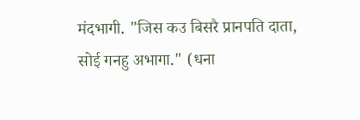मंदभागी. "जिस कउ बिसरै प्रानपति दाता, सोई गनहु अभागा." (धना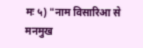मः ५) "नाम विसारिआ से मनमुख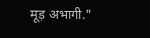मूड़ अभागी."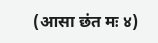(आसा छंत मः ४)